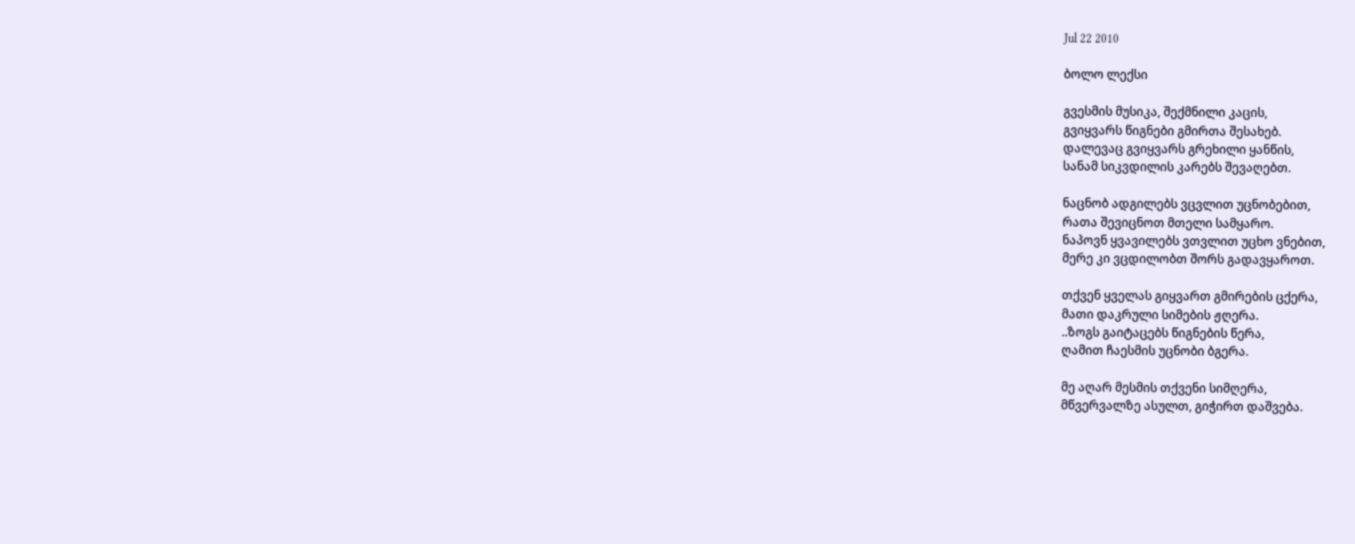Jul 22 2010

ბოლო ლექსი

გვესმის მუსიკა, შექმნილი კაცის,
გვიყვარს წიგნები გმირთა შესახებ.
დალევაც გვიყვარს გრეხილი ყანწის,
სანამ სიკვდილის კარებს შევაღებთ.

ნაცნობ ადგილებს ვცვლით უცნობებით,
რათა შევიცნოთ მთელი სამყარო.
ნაპოვნ ყვავილებს ვთვლით უცხო ვნებით,
მერე კი ვცდილობთ შორს გადავყაროთ.

თქვენ ყველას გიყვართ გმირების ცქერა,
მათი დაკრული სიმების ჟღერა.
..ზოგს გაიტაცებს წიგნების წერა,
ღამით ჩაესმის უცნობი ბგერა.

მე აღარ მესმის თქვენი სიმღერა,
მწვერვალზე ასულთ, გიჭირთ დაშვება.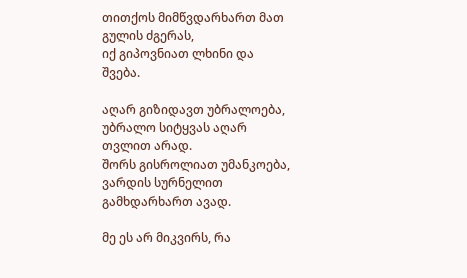თითქოს მიმწვდარხართ მათ გულის ძგერას,
იქ გიპოვნიათ ლხინი და შვება.

აღარ გიზიდავთ უბრალოება,
უბრალო სიტყვას აღარ თვლით არად.
შორს გისროლიათ უმანკოება,
ვარდის სურნელით გამხდარხართ ავად.

მე ეს არ მიკვირს, რა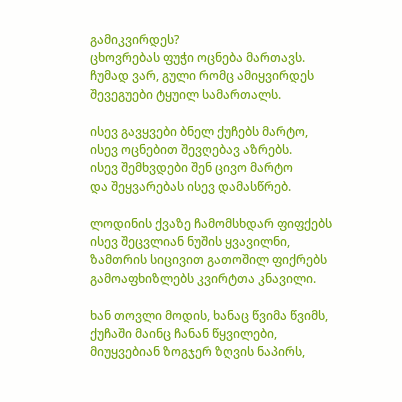გამიკვირდეს?
ცხოვრებას ფუჭი ოცნება მართავს.
ჩუმად ვარ, გული რომც ამიყვირდეს
შევეგუები ტყუილ სამართალს.

ისევ გავყვები ბნელ ქუჩებს მარტო,
ისევ ოცნებით შევღებავ აზრებს.
ისევ შემხვდები შენ ცივო მარტო
და შეყვარებას ისევ დამასწრებ.

ლოდინის ქვაზე ჩამომსხდარ ფიფქებს
ისევ შეცვლიან ნუშის ყვავილნი,
ზამთრის სიცივით გათოშილ ფიქრებს
გამოაფხიზლებს კვირტთა კნავილი.

ხან თოვლი მოდის, ხანაც წვიმა წვიმს,
ქუჩაში მაინც ჩანან წყვილები,
მიუყვებიან ზოგჯერ ზღვის ნაპირს,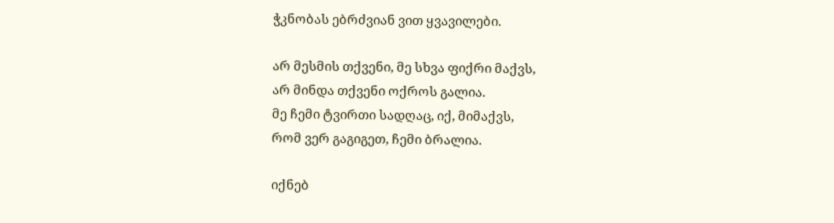ჭკნობას ებრძვიან ვით ყვავილები.

არ მესმის თქვენი, მე სხვა ფიქრი მაქვს,
არ მინდა თქვენი ოქროს გალია.
მე ჩემი ტვირთი სადღაც, იქ, მიმაქვს,
რომ ვერ გაგიგეთ, ჩემი ბრალია.

იქნებ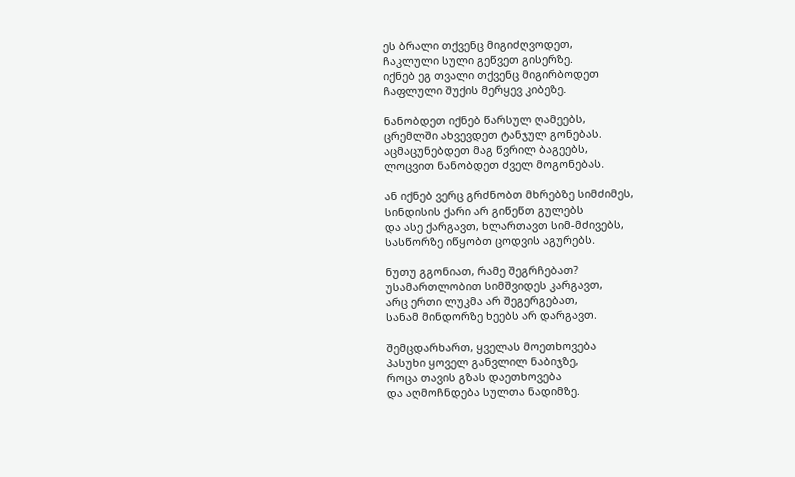ეს ბრალი თქვენც მიგიძღვოდეთ,
ჩაკლული სული გეწვეთ გისერზე.
იქნებ ეგ თვალი თქვენც მიგირბოდეთ
ჩაფლული შუქის მერყევ კიბეზე.

ნანობდეთ იქნებ წარსულ ღამეებს,
ცრემლში ახვევდეთ ტანჯულ გონებას.
აცმაცუნებდეთ მაგ წვრილ ბაგეებს,
ლოცვით ნანობდეთ ძველ მოგონებას.

ან იქნებ ვერც გრძნობთ მხრებზე სიმძიმეს,
სინდისის ქარი არ გიწეწთ გულებს
და ასე ქარგავთ, ხლართავთ სიმ-მძივებს,
სასწორზე იწყობთ ცოდვის აგურებს.

ნუთუ გგონიათ, რამე შეგრჩებათ?
უსამართლობით სიმშვიდეს კარგავთ,
არც ერთი ლუკმა არ შეგერგებათ,
სანამ მინდორზე ხეებს არ დარგავთ.

შემცდარხართ, ყველას მოეთხოვება
პასუხი ყოველ განვლილ ნაბიჯზე,
როცა თავის გზას დაეთხოვება
და აღმოჩნდება სულთა ნადიმზე.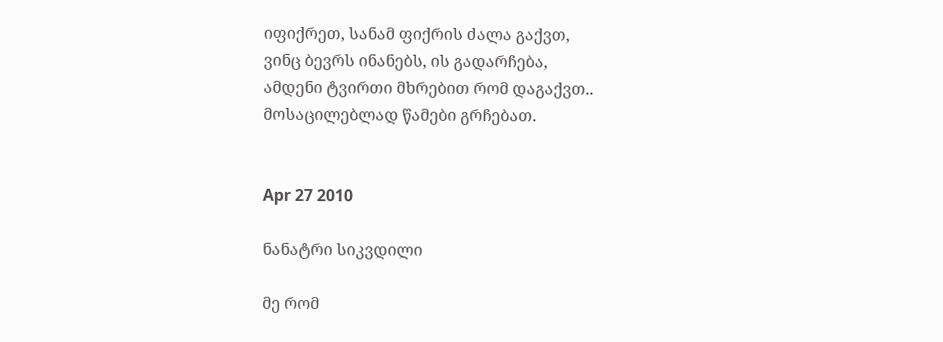იფიქრეთ, სანამ ფიქრის ძალა გაქვთ,
ვინც ბევრს ინანებს, ის გადარჩება,
ამდენი ტვირთი მხრებით რომ დაგაქვთ..
მოსაცილებლად წამები გრჩებათ.


Apr 27 2010

ნანატრი სიკვდილი

მე რომ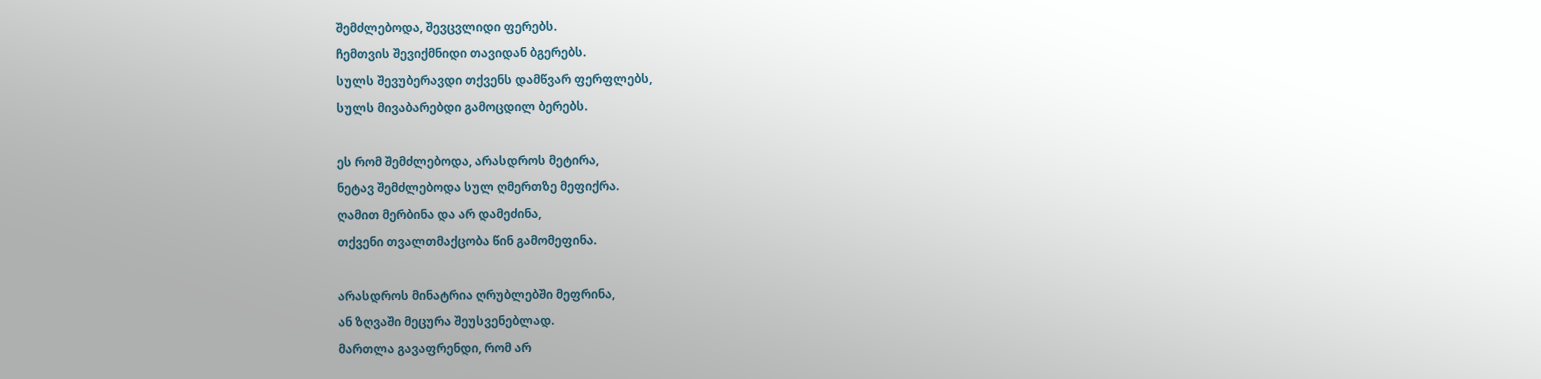შემძლებოდა, შევცვლიდი ფერებს.
ჩემთვის შევიქმნიდი თავიდან ბგერებს.
სულს შევუბერავდი თქვენს დამწვარ ფერფლებს,
სულს მივაბარებდი გამოცდილ ბერებს.

ეს რომ შემძლებოდა, არასდროს მეტირა,
ნეტავ შემძლებოდა სულ ღმერთზე მეფიქრა.
ღამით მერბინა და არ დამეძინა,
თქვენი თვალთმაქცობა წინ გამომეფინა.

არასდროს მინატრია ღრუბლებში მეფრინა,
ან ზღვაში მეცურა შეუსვენებლად.
მართლა გავაფრენდი, რომ არ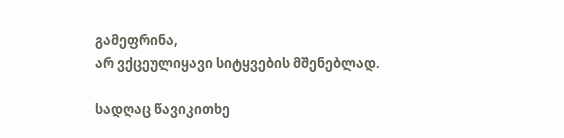გამეფრინა,
არ ვქცეულიყავი სიტყვების მშენებლად.

სადღაც წავიკითხე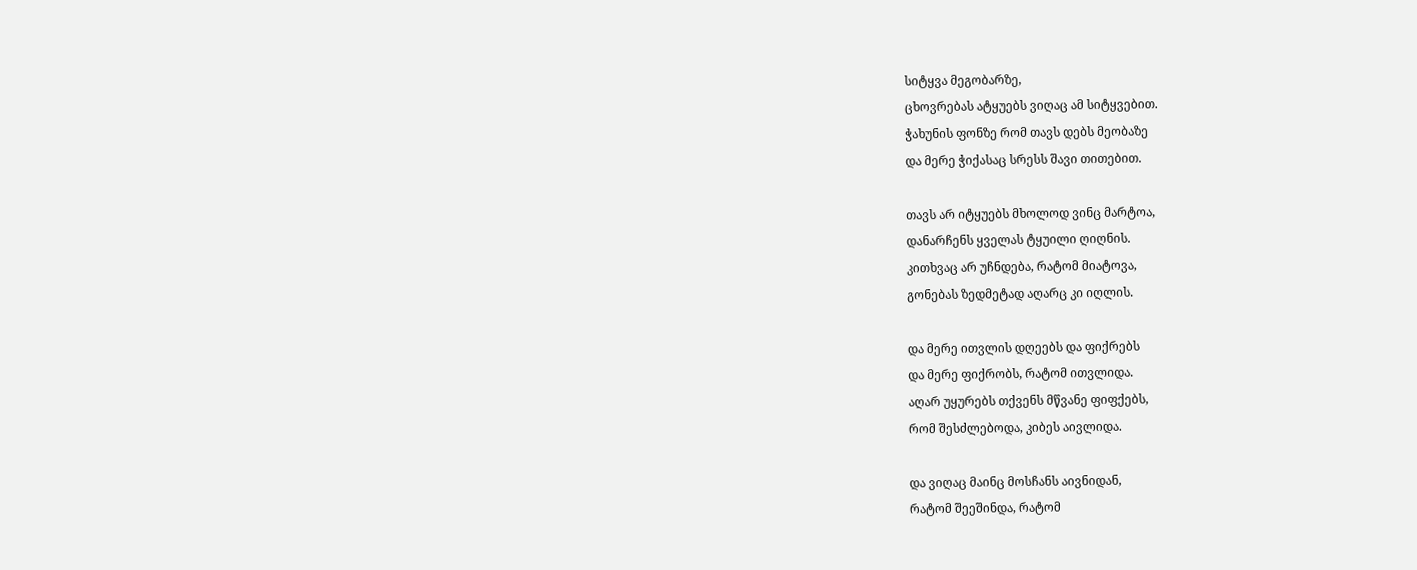სიტყვა მეგობარზე,
ცხოვრებას ატყუებს ვიღაც ამ სიტყვებით.
ჭახუნის ფონზე რომ თავს დებს მეობაზე
და მერე ჭიქასაც სრესს შავი თითებით.

თავს არ იტყუებს მხოლოდ ვინც მარტოა,
დანარჩენს ყველას ტყუილი ღიღნის.
კითხვაც არ უჩნდება, რატომ მიატოვა,
გონებას ზედმეტად აღარც კი იღლის.

და მერე ითვლის დღეებს და ფიქრებს
და მერე ფიქრობს, რატომ ითვლიდა.
აღარ უყურებს თქვენს მწვანე ფიფქებს,
რომ შესძლებოდა, კიბეს აივლიდა.

და ვიღაც მაინც მოსჩანს აივნიდან,
რატომ შეეშინდა, რატომ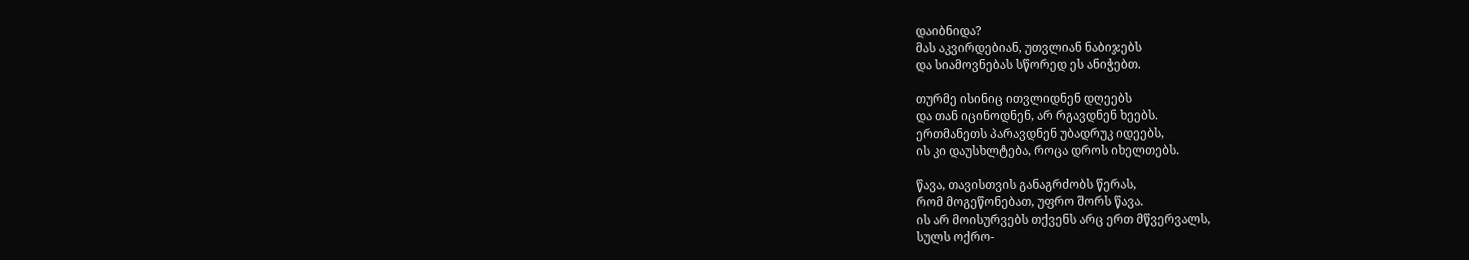დაიბნიდა?
მას აკვირდებიან, უთვლიან ნაბიჯებს
და სიამოვნებას სწორედ ეს ანიჭებთ.

თურმე ისინიც ითვლიდნენ დღეებს
და თან იცინოდნენ, არ რგავდნენ ხეებს.
ერთმანეთს პარავდნენ უბადრუკ იდეებს,
ის კი დაუსხლტება, როცა დროს იხელთებს.

წავა, თავისთვის განაგრძობს წერას,
რომ მოგეწონებათ, უფრო შორს წავა.
ის არ მოისურვებს თქვენს არც ერთ მწვერვალს,
სულს ოქრო-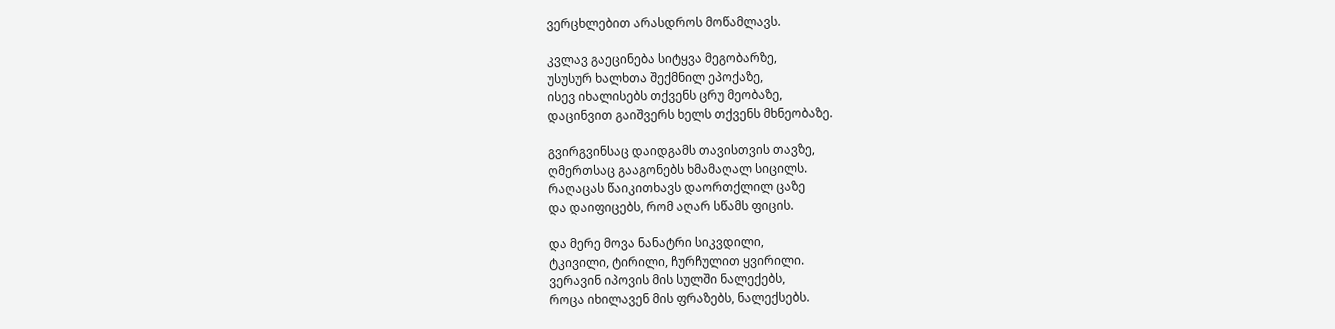ვერცხლებით არასდროს მოწამლავს.

კვლავ გაეცინება სიტყვა მეგობარზე,
უსუსურ ხალხთა შექმნილ ეპოქაზე,
ისევ იხალისებს თქვენს ცრუ მეობაზე,
დაცინვით გაიშვერს ხელს თქვენს მხნეობაზე.

გვირგვინსაც დაიდგამს თავისთვის თავზე,
ღმერთსაც გააგონებს ხმამაღალ სიცილს.
რაღაცას წაიკითხავს დაორთქლილ ცაზე
და დაიფიცებს, რომ აღარ სწამს ფიცის.

და მერე მოვა ნანატრი სიკვდილი,
ტკივილი, ტირილი, ჩურჩულით ყვირილი.
ვერავინ იპოვის მის სულში ნალექებს,
როცა იხილავენ მის ფრაზებს, ნალექსებს.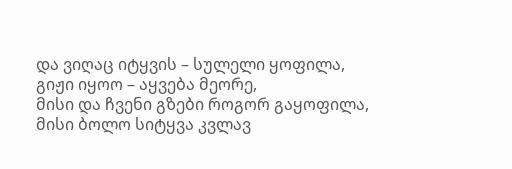და ვიღაც იტყვის – სულელი ყოფილა,
გიჟი იყოო – აყვება მეორე,
მისი და ჩვენი გზები როგორ გაყოფილა,
მისი ბოლო სიტყვა კვლავ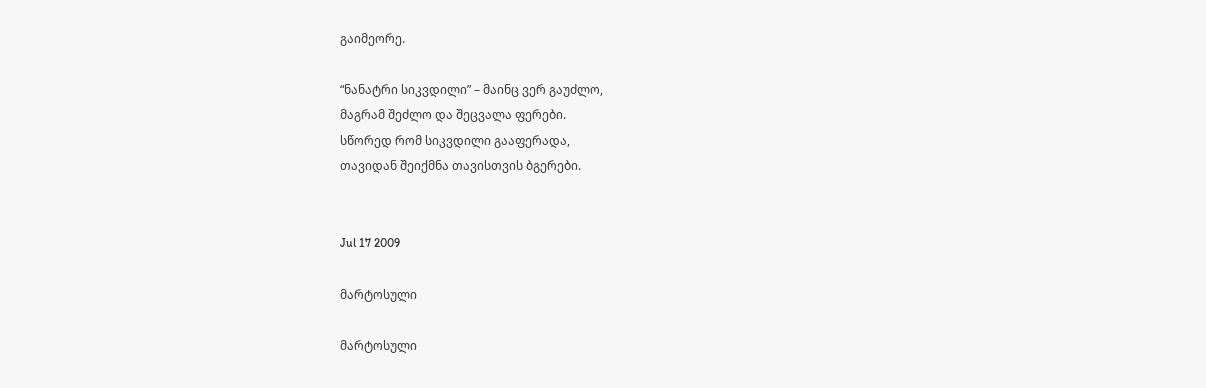გაიმეორე.

“ნანატრი სიკვდილი” – მაინც ვერ გაუძლო,
მაგრამ შეძლო და შეცვალა ფერები.
სწორედ რომ სიკვდილი გააფერადა,
თავიდან შეიქმნა თავისთვის ბგერები.


Jul 17 2009

მარტოსული

მარტოსული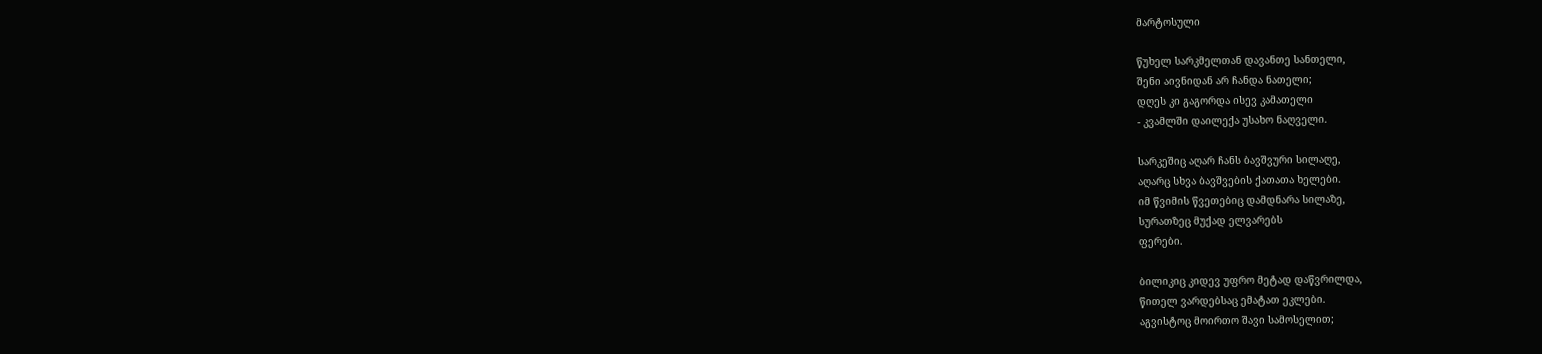მარტოსული

წუხელ სარკმელთან დავანთე სანთელი,
შენი აივნიდან არ ჩანდა ნათელი;
დღეს კი გაგორდა ისევ კამათელი
- კვამლში დაილექა უსახო ნაღველი.

სარკეშიც აღარ ჩანს ბავშვური სილაღე,
აღარც სხვა ბავშვების ქათათა ხელები.
იმ წვიმის წვეთებიც დამდნარა სილაზე,
სურათზეც მუქად ელვარებს
ფერები.

ბილიკიც კიდევ უფრო მეტად დაწვრილდა,
წითელ ვარდებსაც ემატათ ეკლები.
აგვისტოც მოირთო შავი სამოსელით;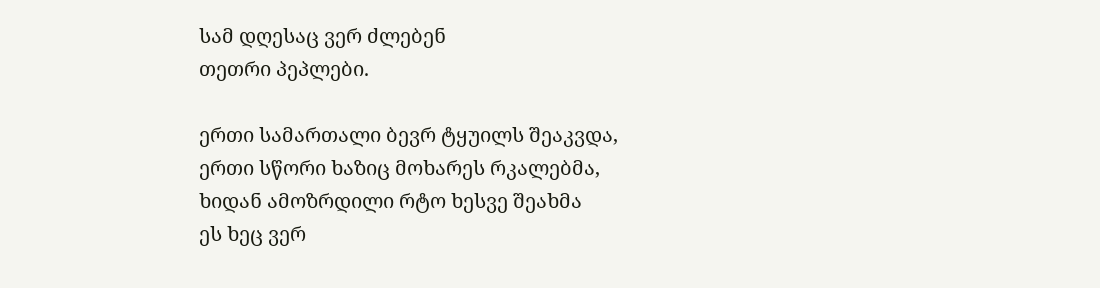სამ დღესაც ვერ ძლებენ
თეთრი პეპლები.

ერთი სამართალი ბევრ ტყუილს შეაკვდა,
ერთი სწორი ხაზიც მოხარეს რკალებმა,
ხიდან ამოზრდილი რტო ხესვე შეახმა
ეს ხეც ვერ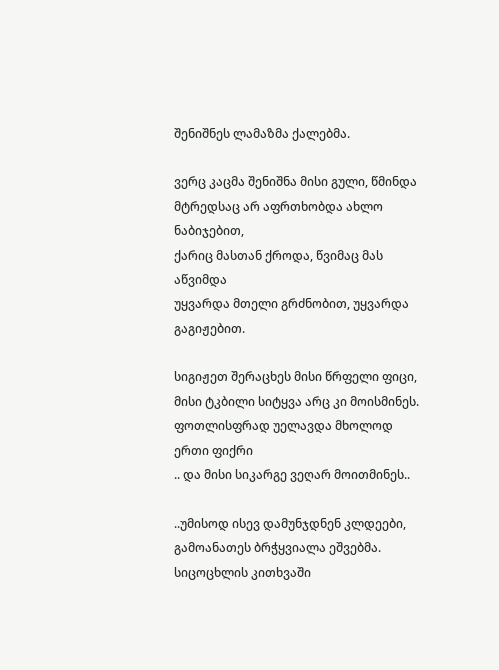შენიშნეს ლამაზმა ქალებმა.

ვერც კაცმა შენიშნა მისი გული, წმინდა
მტრედსაც არ აფრთხობდა ახლო ნაბიჯებით,
ქარიც მასთან ქროდა, წვიმაც მას აწვიმდა
უყვარდა მთელი გრძნობით, უყვარდა გაგიჟებით.

სიგიჟეთ შერაცხეს მისი წრფელი ფიცი,
მისი ტკბილი სიტყვა არც კი მოისმინეს.
ფოთლისფრად უელავდა მხოლოდ ერთი ფიქრი
.. და მისი სიკარგე ვეღარ მოითმინეს..

..უმისოდ ისევ დამუნჯდნენ კლდეები,
გამოანათეს ბრჭყვიალა ეშვებმა.
სიცოცხლის კითხვაში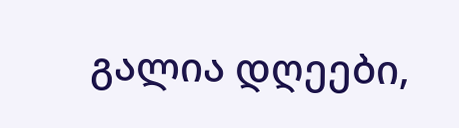გალია დღეები,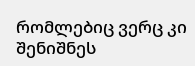რომლებიც ვერც კი შენიშნეს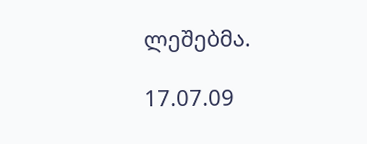ლეშებმა.

17.07.09